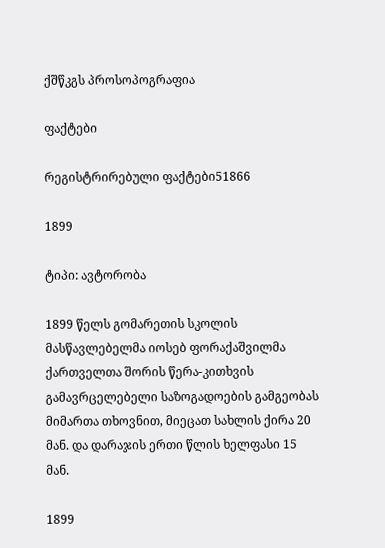ქშწკგს პროსოპოგრაფია

ფაქტები

რეგისტრირებული ფაქტები51866

1899

ტიპი: ავტორობა

1899 წელს გომარეთის სკოლის მასწავლებელმა იოსებ ფორაქაშვილმა ქართველთა შორის წერა-კითხვის გამავრცელებელი საზოგადოების გამგეობას მიმართა თხოვნით, მიეცათ სახლის ქირა 20 მან. და დარაჯის ერთი წლის ხელფასი 15 მან.

1899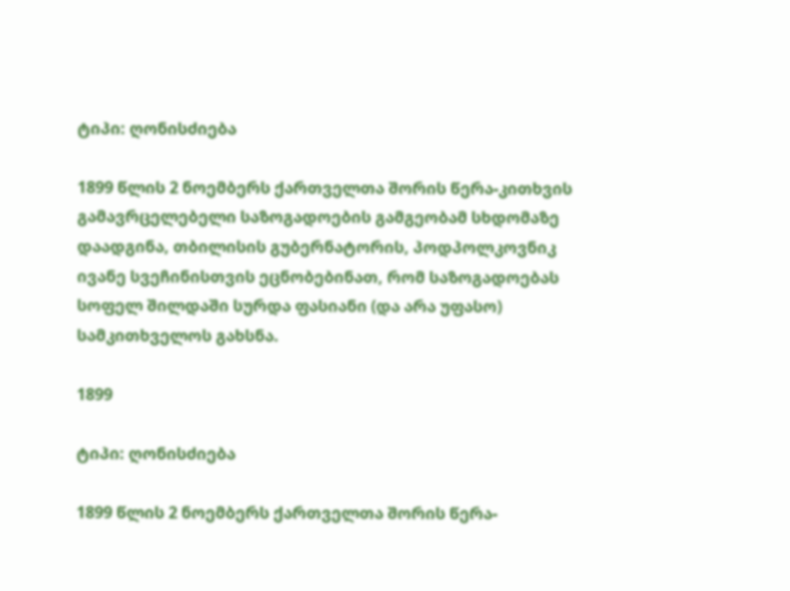ტიპი: ღონისძიება

1899 წლის 2 ნოემბერს ქართველთა შორის წერა-კითხვის გამავრცელებელი საზოგადოების გამგეობამ სხდომაზე დაადგინა, თბილისის გუბერნატორის, პოდპოლკოვნიკ ივანე სვეჩინისთვის ეცნობებინათ, რომ საზოგადოებას სოფელ შილდაში სურდა ფასიანი (და არა უფასო) სამკითხველოს გახსნა.

1899

ტიპი: ღონისძიება

1899 წლის 2 ნოემბერს ქართველთა შორის წერა-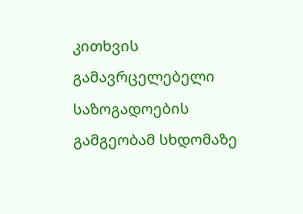კითხვის გამავრცელებელი საზოგადოების გამგეობამ სხდომაზე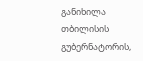განიხილა თბილისის გუბერნატორის,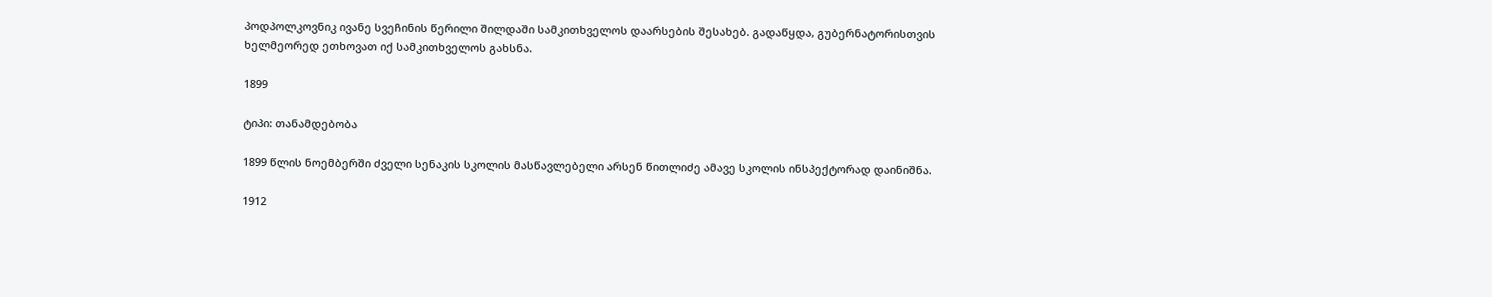პოდპოლკოვნიკ ივანე სვეჩინის წერილი შილდაში სამკითხველოს დაარსების შესახებ. გადაწყდა, გუბერნატორისთვის ხელმეორედ ეთხოვათ იქ სამკითხველოს გახსნა.

1899

ტიპი: თანამდებობა

1899 წლის ნოემბერში ძველი სენაკის სკოლის მასწავლებელი არსენ წითლიძე ამავე სკოლის ინსპექტორად დაინიშნა.

1912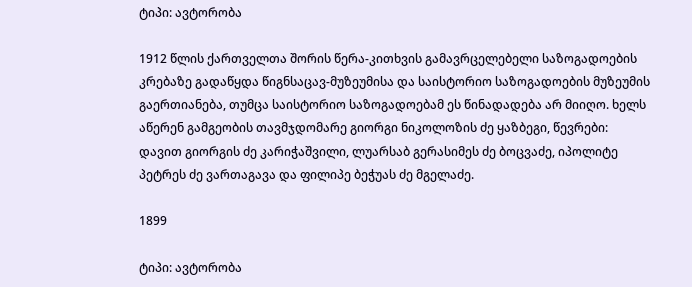ტიპი: ავტორობა

1912 წლის ქართველთა შორის წერა-კითხვის გამავრცელებელი საზოგადოების კრებაზე გადაწყდა წიგნსაცავ-მუზეუმისა და საისტორიო საზოგადოების მუზეუმის გაერთიანება, თუმცა საისტორიო საზოგადოებამ ეს წინადადება არ მიიღო. ხელს აწერენ გამგეობის თავმჯდომარე გიორგი ნიკოლოზის ძე ყაზბეგი, წევრები: დავით გიორგის ძე კარიჭაშვილი, ლუარსაბ გერასიმეს ძე ბოცვაძე, იპოლიტე პეტრეს ძე ვართაგავა და ფილიპე ბეჭუას ძე მგელაძე.

1899

ტიპი: ავტორობა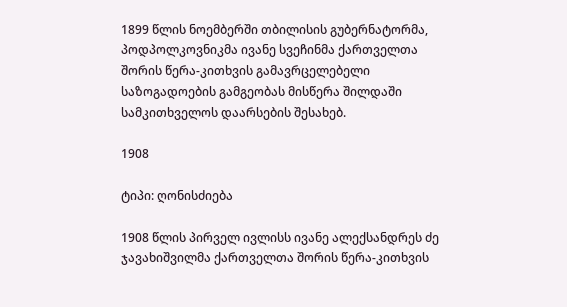1899 წლის ნოემბერში თბილისის გუბერნატორმა, პოდპოლკოვნიკმა ივანე სვეჩინმა ქართველთა შორის წერა-კითხვის გამავრცელებელი საზოგადოების გამგეობას მისწერა შილდაში სამკითხველოს დაარსების შესახებ.

1908

ტიპი: ღონისძიება

1908 წლის პირველ ივლისს ივანე ალექსანდრეს ძე ჯავახიშვილმა ქართველთა შორის წერა-კითხვის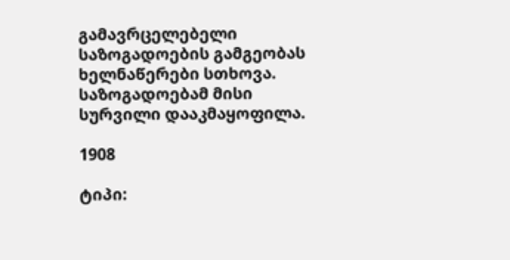გამავრცელებელი საზოგადოების გამგეობას ხელნაწერები სთხოვა. საზოგადოებამ მისი სურვილი დააკმაყოფილა.

1908

ტიპი: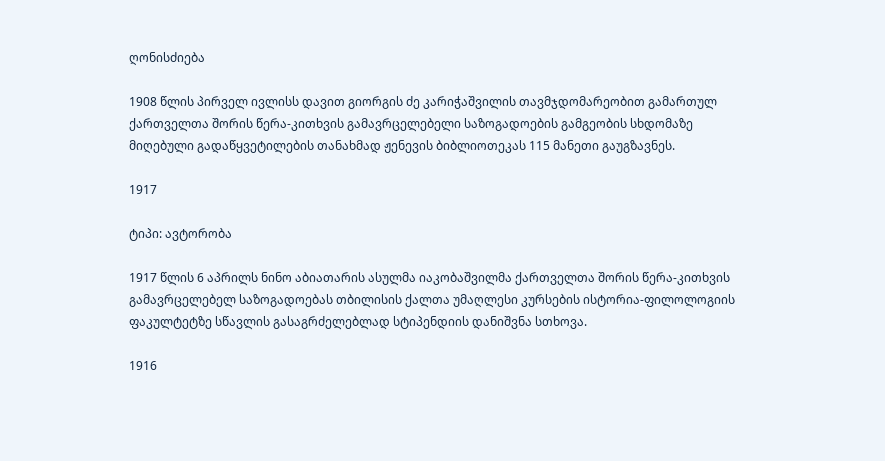ღონისძიება

1908 წლის პირველ ივლისს დავით გიორგის ძე კარიჭაშვილის თავმჯდომარეობით გამართულ ქართველთა შორის წერა-კითხვის გამავრცელებელი საზოგადოების გამგეობის სხდომაზე მიღებული გადაწყვეტილების თანახმად ჟენევის ბიბლიოთეკას 115 მანეთი გაუგზავნეს.

1917

ტიპი: ავტორობა

1917 წლის 6 აპრილს ნინო აბიათარის ასულმა იაკობაშვილმა ქართველთა შორის წერა-კითხვის გამავრცელებელ საზოგადოებას თბილისის ქალთა უმაღლესი კურსების ისტორია-ფილოლოგიის ფაკულტეტზე სწავლის გასაგრძელებლად სტიპენდიის დანიშვნა სთხოვა.

1916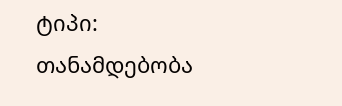ტიპი: თანამდებობა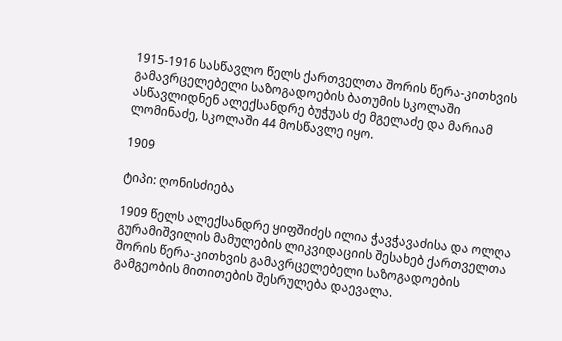1915-1916 სასწავლო წელს ქართველთა შორის წერა-კითხვის გამავრცელებელი საზოგადოების ბათუმის სკოლაში ასწავლიდნენ ალექსანდრე ბუჭუას ძე მგელაძე და მარიამ ლომინაძე, სკოლაში 44 მოსწავლე იყო.

1909

ტიპი: ღონისძიება

1909 წელს ალექსანდრე ყიფშიძეს ილია ჭავჭავაძისა და ოლღა გურამიშვილის მამულების ლიკვიდაციის შესახებ ქართველთა შორის წერა-კითხვის გამავრცელებელი საზოგადოების გამგეობის მითითების შესრულება დაევალა.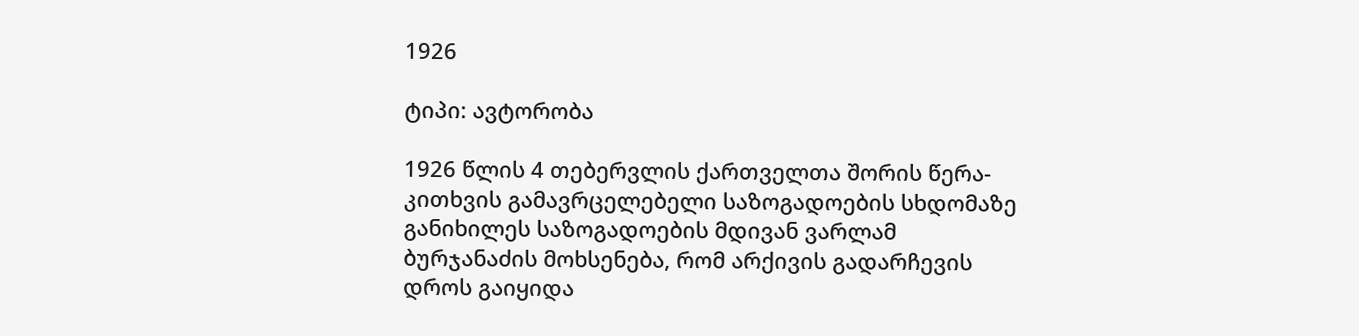1926

ტიპი: ავტორობა

1926 წლის 4 თებერვლის ქართველთა შორის წერა-კითხვის გამავრცელებელი საზოგადოების სხდომაზე განიხილეს საზოგადოების მდივან ვარლამ ბურჯანაძის მოხსენება, რომ არქივის გადარჩევის დროს გაიყიდა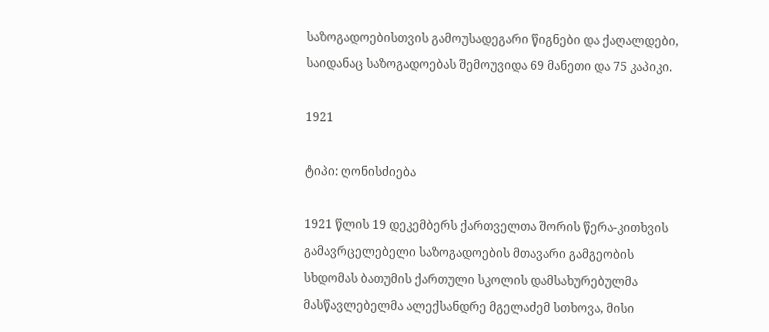საზოგადოებისთვის გამოუსადეგარი წიგნები და ქაღალდები, საიდანაც საზოგადოებას შემოუვიდა 69 მანეთი და 75 კაპიკი.

1921

ტიპი: ღონისძიება

1921 წლის 19 დეკემბერს ქართველთა შორის წერა-კითხვის გამავრცელებელი საზოგადოების მთავარი გამგეობის სხდომას ბათუმის ქართული სკოლის დამსახურებულმა მასწავლებელმა ალექსანდრე მგელაძემ სთხოვა, მისი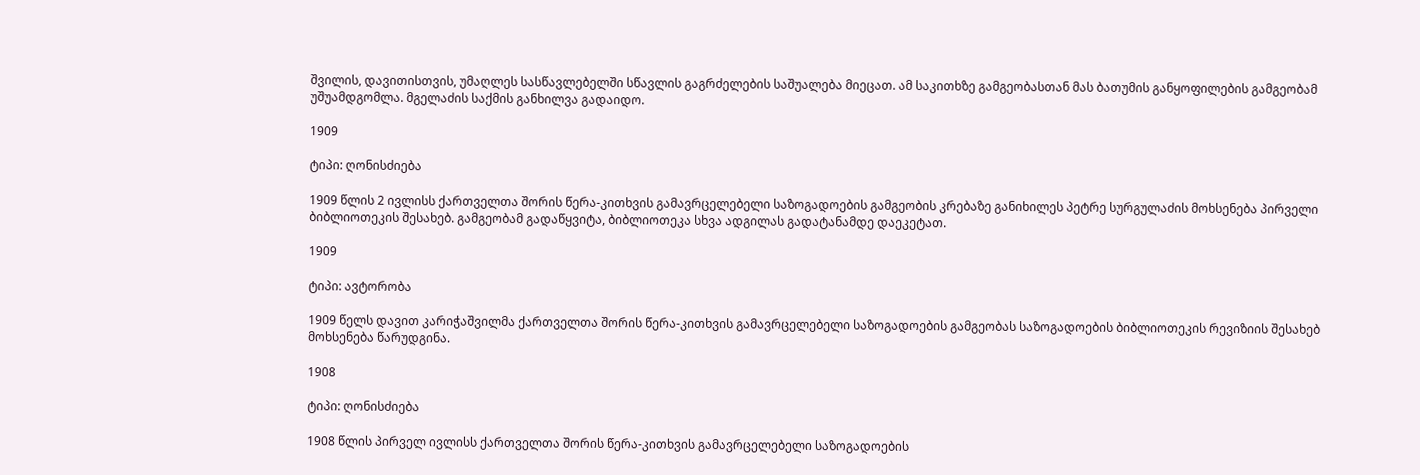შვილის, დავითისთვის, უმაღლეს სასწავლებელში სწავლის გაგრძელების საშუალება მიეცათ. ამ საკითხზე გამგეობასთან მას ბათუმის განყოფილების გამგეობამ უშუამდგომლა. მგელაძის საქმის განხილვა გადაიდო.

1909

ტიპი: ღონისძიება

1909 წლის 2 ივლისს ქართველთა შორის წერა-კითხვის გამავრცელებელი საზოგადოების გამგეობის კრებაზე განიხილეს პეტრე სურგულაძის მოხსენება პირველი ბიბლიოთეკის შესახებ. გამგეობამ გადაწყვიტა, ბიბლიოთეკა სხვა ადგილას გადატანამდე დაეკეტათ.

1909

ტიპი: ავტორობა

1909 წელს დავით კარიჭაშვილმა ქართველთა შორის წერა-კითხვის გამავრცელებელი საზოგადოების გამგეობას საზოგადოების ბიბლიოთეკის რევიზიის შესახებ მოხსენება წარუდგინა.

1908

ტიპი: ღონისძიება

1908 წლის პირველ ივლისს ქართველთა შორის წერა-კითხვის გამავრცელებელი საზოგადოების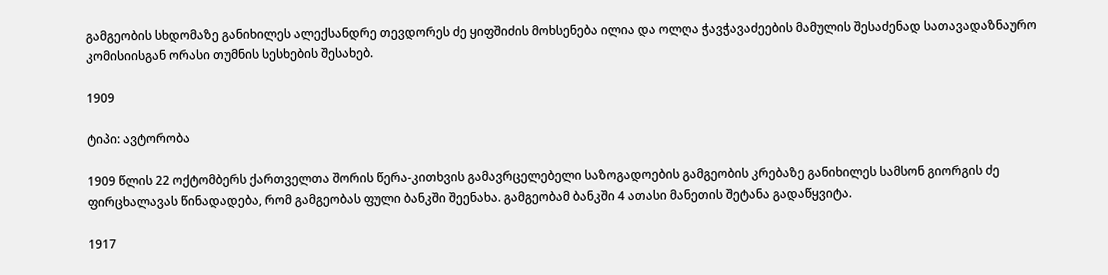გამგეობის სხდომაზე განიხილეს ალექსანდრე თევდორეს ძე ყიფშიძის მოხსენება ილია და ოლღა ჭავჭავაძეების მამულის შესაძენად სათავადაზნაურო კომისიისგან ორასი თუმნის სესხების შესახებ.

1909

ტიპი: ავტორობა

1909 წლის 22 ოქტომბერს ქართველთა შორის წერა-კითხვის გამავრცელებელი საზოგადოების გამგეობის კრებაზე განიხილეს სამსონ გიორგის ძე ფირცხალავას წინადადება, რომ გამგეობას ფული ბანკში შეენახა. გამგეობამ ბანკში 4 ათასი მანეთის შეტანა გადაწყვიტა.

1917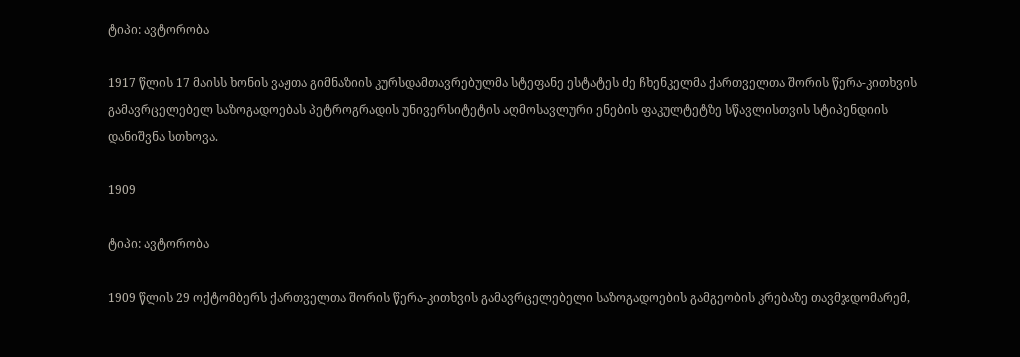ტიპი: ავტორობა

1917 წლის 17 მაისს ხონის ვაჟთა გიმნაზიის კურსდამთავრებულმა სტეფანე ესტატეს ძე ჩხენკელმა ქართველთა შორის წერა-კითხვის გამავრცელებელ საზოგადოებას პეტროგრადის უნივერსიტეტის აღმოსავლური ენების ფაკულტეტზე სწავლისთვის სტიპენდიის დანიშვნა სთხოვა.

1909

ტიპი: ავტორობა

1909 წლის 29 ოქტომბერს ქართველთა შორის წერა-კითხვის გამავრცელებელი საზოგადოების გამგეობის კრებაზე თავმჯდომარემ,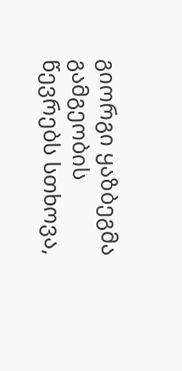გიორგი ყაზბეგმა გამგეობის წევრებს სთხოვა,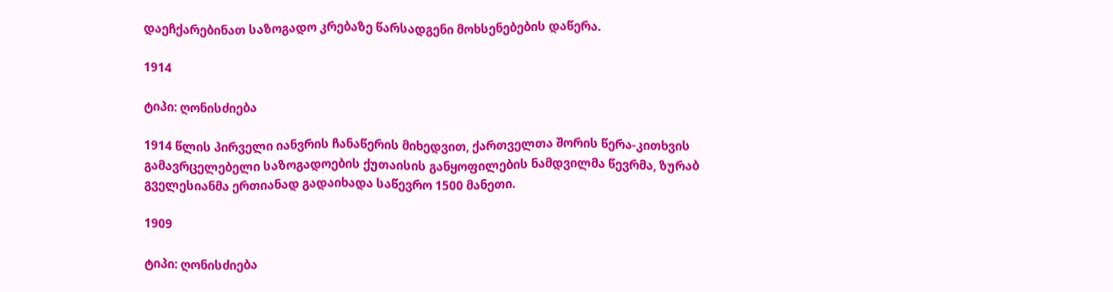დაეჩქარებინათ საზოგადო კრებაზე წარსადგენი მოხსენებების დაწერა.

1914

ტიპი: ღონისძიება

1914 წლის პირველი იანვრის ჩანაწერის მიხედვით, ქართველთა შორის წერა-კითხვის გამავრცელებელი საზოგადოების ქუთაისის განყოფილების ნამდვილმა წევრმა, ზურაბ გველესიანმა ერთიანად გადაიხადა საწევრო 1500 მანეთი.

1909

ტიპი: ღონისძიება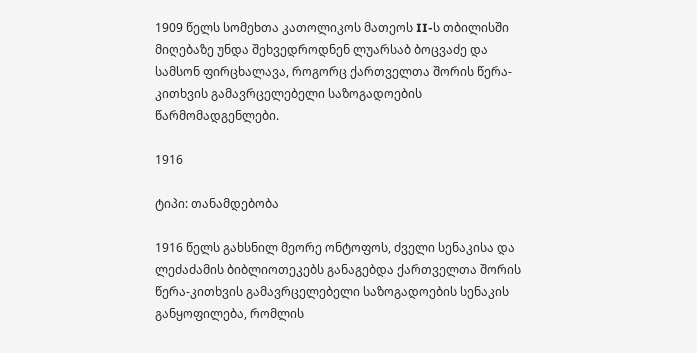1909 წელს სომეხთა კათოლიკოს მათეოს II-ს თბილისში მიღებაზე უნდა შეხვედროდნენ ლუარსაბ ბოცვაძე და სამსონ ფირცხალავა, როგორც ქართველთა შორის წერა-კითხვის გამავრცელებელი საზოგადოების წარმომადგენლები.

1916

ტიპი: თანამდებობა

1916 წელს გახსნილ მეორე ონტოფოს, ძველი სენაკისა და ლეძაძამის ბიბლიოთეკებს განაგებდა ქართველთა შორის წერა-კითხვის გამავრცელებელი საზოგადოების სენაკის განყოფილება, რომლის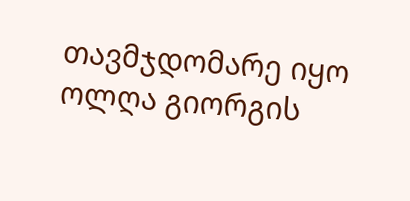თავმჯდომარე იყო ოლღა გიორგის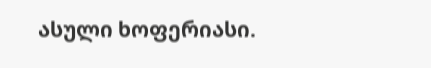ასული ხოფერიასი.